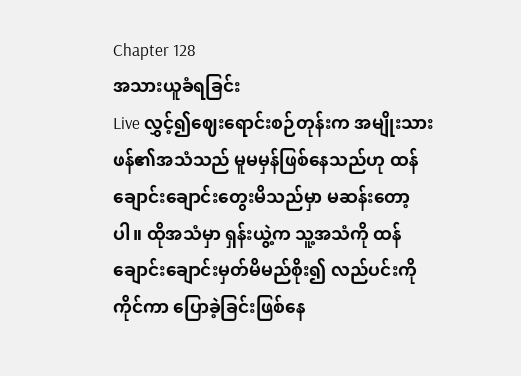Chapter 128
အသားယူခံရခြင်း
Live လွှင့်၍ဈေးရောင်းစဉ်တုန်းက အမျိုးသားဖန်၏အသံသည် မူမမှန်ဖြစ်နေသည်ဟု ထန်ချောင်းချောင်းတွေးမိသည်မှာ မဆန်းတော့ပါ။ ထိုအသံမှာ ရှန်းယွဲ့က သူ့အသံကို ထန်ချောင်းချောင်းမှတ်မိမည်စိုး၍ လည်ပင်းကိုကိုင်ကာ ပြောခဲ့ခြင်းဖြစ်နေ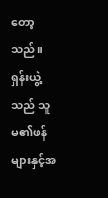တော့သည်။
ရှန်းယွဲ့သည် သူမ၏ဖန်များနှင့်အ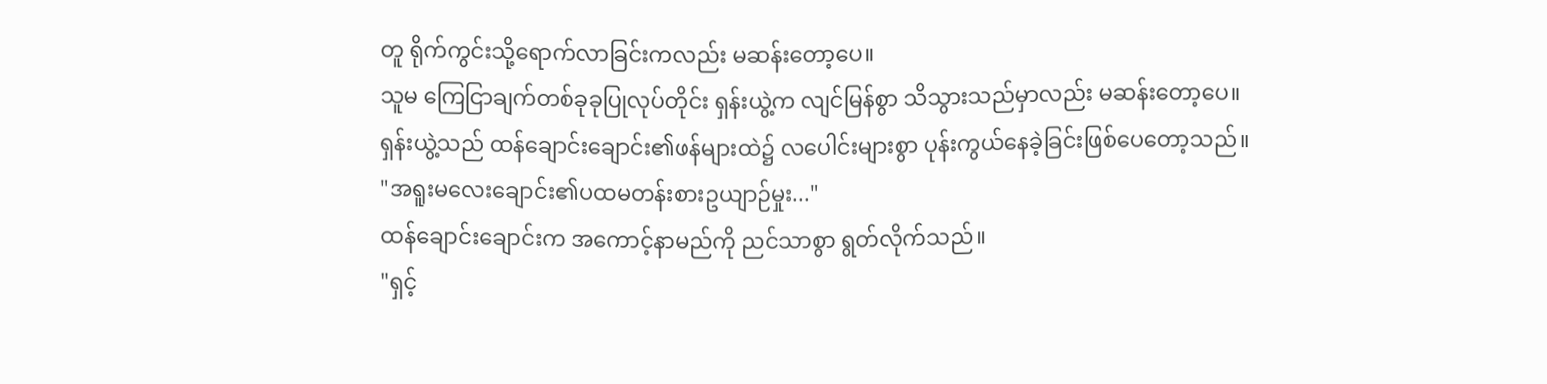တူ ရိုက်ကွင်းသို့ရောက်လာခြင်းကလည်း မဆန်းတော့ပေ။
သူမ ကြေငြာချက်တစ်ခုခုပြုလုပ်တိုင်း ရှန်းယွဲ့က လျင်မြန်စွာ သိသွားသည်မှာလည်း မဆန်းတော့ပေ။
ရှန်းယွဲ့သည် ထန်ချောင်းချောင်း၏ဖန်များထဲ၌ လပေါင်းများစွာ ပုန်းကွယ်နေခဲ့ခြင်းဖြစ်ပေတော့သည်။
"အရူးမလေးချောင်း၏ပထမတန်းစားဥယျာဉ်မှုး..."
ထန်ချောင်းချောင်းက အကောင့်နာမည်ကို ညင်သာစွာ ရွတ်လိုက်သည်။
"ရှင့်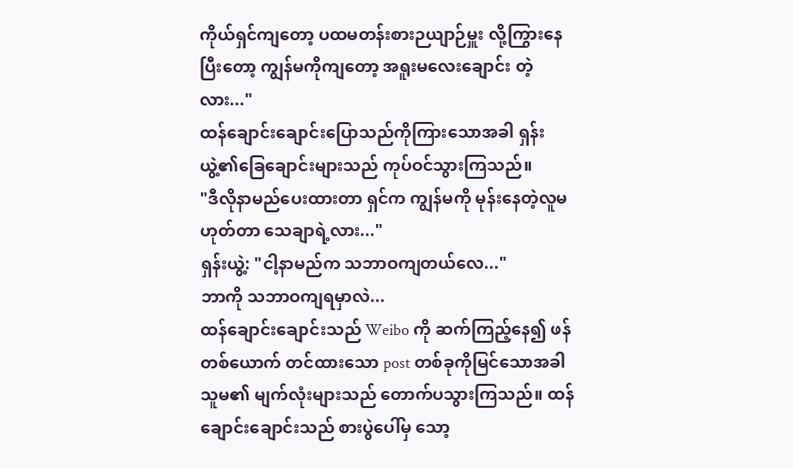ကိုယ်ရှင်ကျတော့ ပထမတန်းစားဉယျာဉ်မှူး လို့ကြွားနေပြီးတော့ ကျွန်မကိုကျတော့ အရူးမလေးချောင်း တဲ့လား..."
ထန်ချောင်းချောင်းပြောသည်ကိုကြားသောအခါ ရှန်းယွဲ့၏ခြေချောင်းများသည် ကုပ်ဝင်သွားကြသည်။
"ဒီလိုနာမည်ပေးထားတာ ရှင်က ကျွန်မကို မုန်းနေတဲ့လူမဟုတ်တာ သေချာရဲ့လား..."
ရှန်းယွဲ့: "ငါ့နာမည်က သဘာဝကျတယ်လေ..."
ဘာကို သဘာဝကျရမှာလဲ...
ထန်ချောင်းချောင်းသည် Weibo ကို ဆက်ကြည့်နေ၍ ဖန်တစ်ယောက် တင်ထားသော post တစ်ခုကိုမြင်သောအခါ သူမ၏ မျက်လုံးများသည် တောက်ပသွားကြသည်။ ထန်ချောင်းချောင်းသည် စားပွဲပေါ်မှ သော့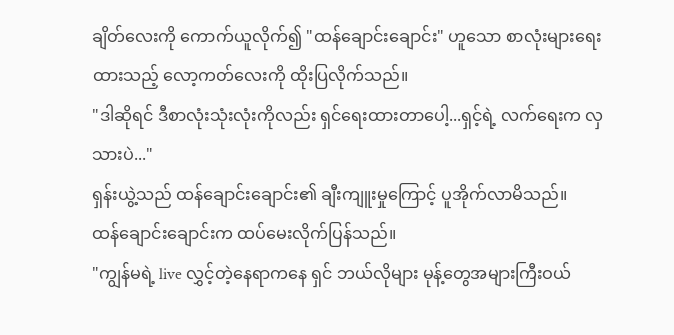ချိတ်လေးကို ကောက်ယူလိုက်၍ "ထန်ချောင်းချောင်း" ဟူသော စာလုံးများရေးထားသည့် လော့ကတ်လေးကို ထိုးပြလိုက်သည်။
"ဒါဆိုရင် ဒီစာလုံးသုံးလုံးကိုလည်း ရှင်ရေးထားတာပေါ့...ရှင့်ရဲ့ လက်ရေးက လှသားပဲ..."
ရှန်းယွဲ့သည် ထန်ချောင်းချောင်း၏ ချီးကျူးမှုကြောင့် ပူအိုက်လာမိသည်။
ထန်ချောင်းချောင်းက ထပ်မေးလိုက်ပြန်သည်။
"ကျွန်မရဲ့ live လွှင့်တဲ့နေရာကနေ ရှင် ဘယ်လိုများ မုန့်တွေအများကြီးဝယ်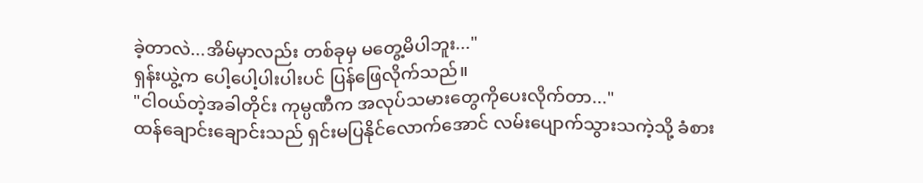ခဲ့တာလဲ...အိမ်မှာလည်း တစ်ခုမှ မတွေ့မိပါဘူး..."
ရှန်းယွဲ့က ပေါ့ပေါ့ပါးပါးပင် ပြန်ဖြေလိုက်သည်။
"ငါဝယ်တဲ့အခါတိုင်း ကုမ္ပဏီက အလုပ်သမားတွေကိုပေးလိုက်တာ..."
ထန်ချောင်းချောင်းသည် ရှင်းမပြနိုင်လောက်အောင် လမ်းပျောက်သွားသကဲ့သို့ ခံစား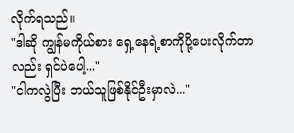လိုက်ရသည်။
"ဒါဆို ကျွန်မကိုယ်စား ရှေ့နေရဲ့စာကိုပို့ပေးလိုက်တာလည်း ရှင်ပဲပေါ့..."
"ငါကလွဲပြီး ဘယ်သူဖြစ်နိုင်ဦးမှာလဲ..."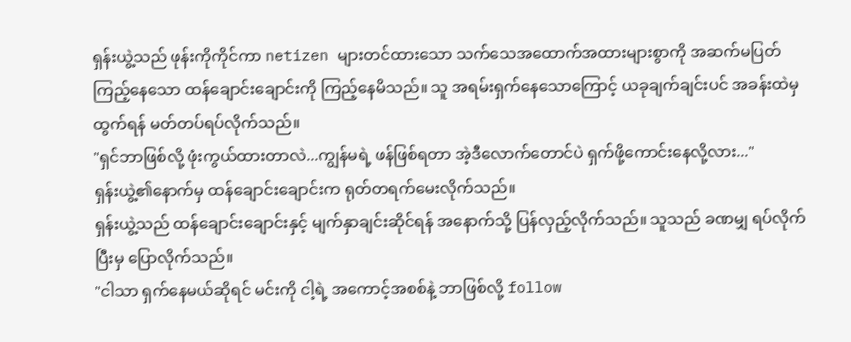ရှန်းယွဲ့သည် ဖုန်းကိုကိုင်ကာ netizen များတင်ထားသော သက်သေအထောက်အထားများစွာကို အဆက်မပြတ်ကြည့်နေသော ထန်ချောင်းချောင်းကို ကြည့်နေမိသည်။ သူ အရမ်းရှက်နေသောကြောင့် ယခုချက်ချင်းပင် အခန်းထဲမှ ထွက်ရန် မတ်တပ်ရပ်လိုက်သည်။
"ရှင်ဘာဖြစ်လို့ ဖုံးကွယ်ထားတာလဲ...ကျွန်မရဲ့ ဖန်ဖြစ်ရတာ အဲ့ဒီလောက်တောင်ပဲ ရှက်ဖို့ကောင်းနေလို့လား..."
ရှန်းယွဲ့၏နောက်မှ ထန်ချောင်းချောင်းက ရုတ်တရက်မေးလိုက်သည်။
ရှန်းယွဲ့သည် ထန်ချောင်းချောင်းနှင့် မျက်နှာချင်းဆိုင်ရန် အနောက်သို့ ပြန်လှည့်လိုက်သည်။ သူသည် ခဏမျှ ရပ်လိုက်ပြီးမှ ပြောလိုက်သည်။
"ငါသာ ရှက်နေမယ်ဆိုရင် မင်းကို ငါ့ရဲ့ အကောင့်အစစ်နဲ့ ဘာဖြစ်လို့ follow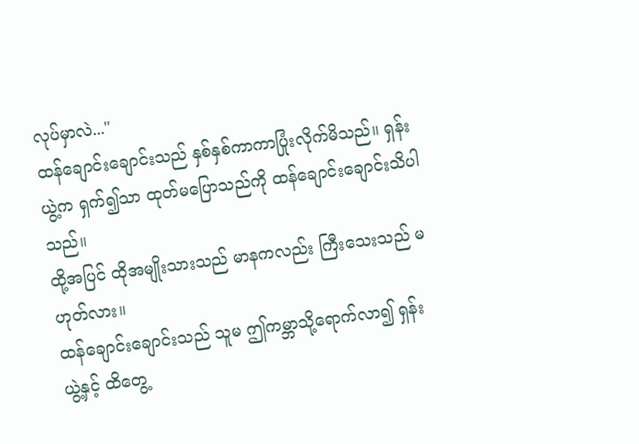လုပ်မှာလဲ..."
ထန်ချောင်းချောင်းသည် နှစ်နှစ်ကာကာပြုံးလိုက်မိသည်။ ရှန်းယွဲ့က ရှက်၍သာ ထုတ်မပြောသည်ကို ထန်ချောင်းချောင်းသိပါသည်။
ထို့အပြင် ထိုအမျိုးသားသည် မာနကလည်း ကြီးသေးသည် မဟုတ်လား။
ထန်ချောင်းချောင်းသည် သူမ ဤကမ္ဘာသို့ရောက်လာ၍ ရှန်းယွဲ့နှင့် ထိတွေ့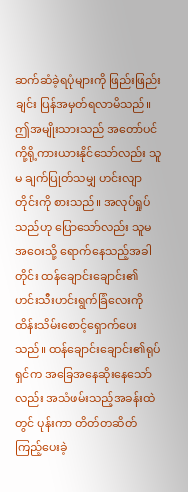ဆက်ဆံခဲ့ရပုံများကို ဖြည်းဖြည်းချင်း ပြန်အမှတ်ရလာမိသည်။ ဤအမျိုးသားသည် အတော်ပင် ကို့ရို့ကားယားနိုင်သော်လည်း သူမ ချက်ပြုတ်သမျှ ဟင်းလျာတိုင်းကို စားသည်။ အလုပ်ရှုပ်သည်ဟု ပြောသော်လည်း သူမ အဝေးသို့ ရောက်နေသည့်အခါတိုင်း ထန်ချောင်းချောင်း၏ ဟင်းသီးဟင်းရွက်ခြံလေးကို ထိန်းသိမ်းစောင့်ရှောက်ပေးသည်။ ထန်ချောင်းချောင်း၏ရုပ်ရှင်က အခြေအနေဆိုးနေသော်လည်း အသံဖမ်းသည့်အခန်းထဲတွင် ပုန်းကာ တိတ်တဆိတ်ကြည့်ပေးခဲ့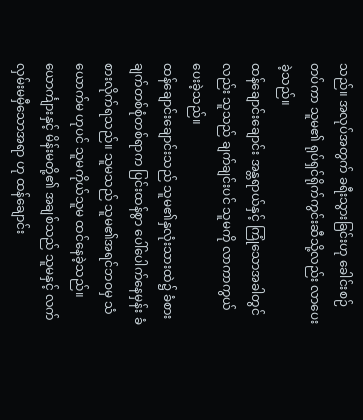သည်။ အလုပ်အတွက် ခရီးသွားခြင်းဟု ခေါင်းစဉ်တပ်ကာ သူမ၏ ရုပ်ရှင်ရိုက်ကွင်းဆီသို့လည်း လာပေးခဲ့သည်။
ထန်ချောင်းချောင်း အန္တရာယ်နှင့် ကြုံသောအခါတွင်လည်း သူသည် ချက်ချင်းပင် သူမကို လာကာကွယ်ပေးခဲ့သည်။
ထန်ချောင်းချောင်းသည် သူမ၏နှလုံးသားထဲ၌ ခံစားချက်တစ်စုံတစ်ရာက ပြင်းထန်စွာ ပေါ်ပေါက်နေမှန်း ခံစားလိုက်ရသည်။ သူမသည် သူမ၏အရင်ဘဝမှ သံယောက်မ ဟုပင် သူမကိုယ်သူမ ထင်နေခဲ့သည်။ ယောင်္ကျားနှင့် မိန်းမတို့၏ အချစ်သည် သူမနှင့် လက်လှမ်းမမှီသောအရာ ဟု ထန်ချောင်း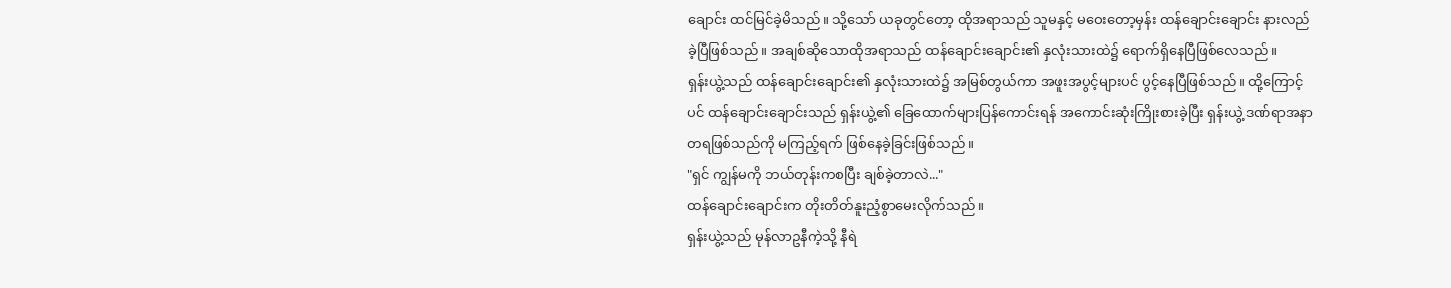ချောင်း ထင်မြင်ခဲ့မိသည်။ သို့သော် ယခုတွင်တော့ ထိုအရာသည် သူမနှင့် မဝေးတော့မှန်း ထန်ချောင်းချောင်း နားလည်ခဲ့ပြီဖြစ်သည်။ အချစ်ဆိုသောထိုအရာသည် ထန်ချောင်းချောင်း၏ နှလုံးသားထဲ၌ ရောက်ရှိနေပြီဖြစ်လေသည်။
ရှန်းယွဲ့သည် ထန်ချောင်းချောင်း၏ နှလုံးသားထဲ၌ အမြစ်တွယ်ကာ အဖူးအပွင့်များပင် ပွင့်နေပြီဖြစ်သည်။ ထို့ကြောင့်ပင် ထန်ချောင်းချောင်းသည် ရှန်းယွဲ့၏ ခြေထောက်များပြန်ကောင်းရန် အကောင်းဆုံးကြိုးစားခဲ့ပြီး ရှန်းယွဲ့ ဒဏ်ရာအနာတရဖြစ်သည်ကို မကြည့်ရက် ဖြစ်နေခဲ့ခြင်းဖြစ်သည်။
"ရှင် ကျွန်မကို ဘယ်တုန်းကစပြီး ချစ်ခဲ့တာလဲ..."
ထန်ချောင်းချောင်းက တိုးတိတ်နူးညံ့စွာမေးလိုက်သည်။
ရှန်းယွဲ့သည် မုန်လာဥနီကဲ့သို့ နီရဲ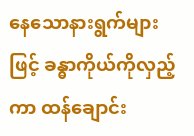နေသောနားရွက်များဖြင့် ခန္ဓာကိုယ်ကိုလှည့်ကာ ထန်ချောင်း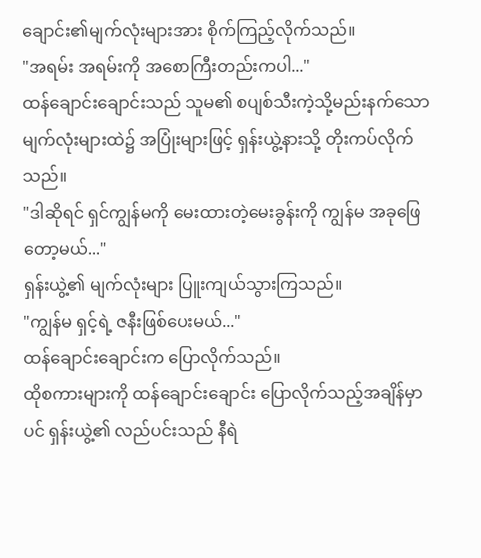ချောင်း၏မျက်လုံးများအား စိုက်ကြည့်လိုက်သည်။
"အရမ်း အရမ်းကို အစောကြီးတည်းကပါ..."
ထန်ချောင်းချောင်းသည် သူမ၏ စပျစ်သီးကဲ့သို့မည်းနက်သောမျက်လုံးများထဲ၌ အပြုံးများဖြင့် ရှန်းယွဲ့နားသို့ တိုးကပ်လိုက်သည်။
"ဒါဆိုရင် ရှင်ကျွန်မကို မေးထားတဲ့မေးခွန်းကို ကျွန်မ အခုဖြေတော့မယ်..."
ရှန်းယွဲ့၏ မျက်လုံးများ ပြူးကျယ်သွားကြသည်။
"ကျွန်မ ရှင့်ရဲ့ ဇနီးဖြစ်ပေးမယ်..."
ထန်ချောင်းချောင်းက ပြောလိုက်သည်။
ထိုစကားများကို ထန်ချောင်းချောင်း ပြောလိုက်သည့်အချိန်မှာပင် ရှန်းယွဲ့၏ လည်ပင်းသည် နီရဲ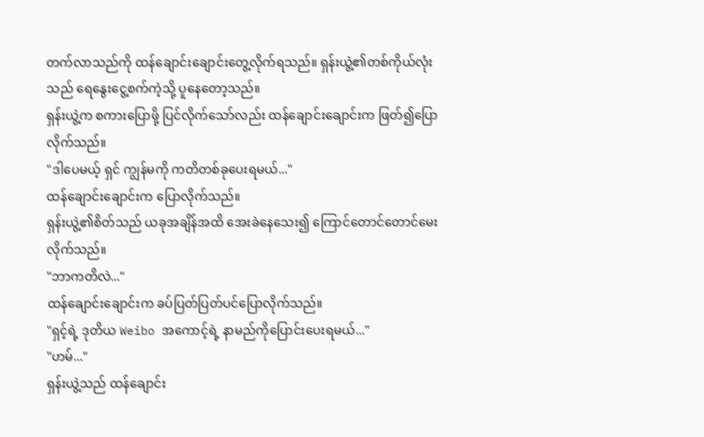တက်လာသည်ကို ထန်ချောင်းချောင်းတွေ့လိုက်ရသည်။ ရှန်းယွဲ့၏တစ်ကိုယ်လုံးသည် ရေနွေးငွေ့စက်ကဲ့သို့ ပူနေတော့သည်။
ရှန်းယွဲ့က စကားပြောဖို့ ပြင်လိုက်သော်လည်း ထန်ချောင်းချောင်းက ဖြတ်၍ပြောလိုက်သည်။
"ဒါပေမယ့် ရှင် ကျွန်မကို ကတိတစ်ခုပေးရမယ်..."
ထန်ချောင်းချောင်းက ပြောလိုက်သည်။
ရှန်းယွဲ့၏စိတ်သည် ယခုအချိန်အထိ အေးခဲနေသေး၍ ကြောင်တောင်တောင်မေးလိုက်သည်။
"ဘာကတိလဲ..."
ထန်ချောင်းချောင်းက ခပ်ပြတ်ပြတ်ပင်ပြောလိုက်သည်။
"ရှင့်ရဲ့ ဒုတိယ Weibo အကောင့်ရဲ့ နာမည်ကိုပြောင်းပေးရမယ်..."
"ဟမ်..."
ရှန်းယွဲ့သည် ထန်ချောင်း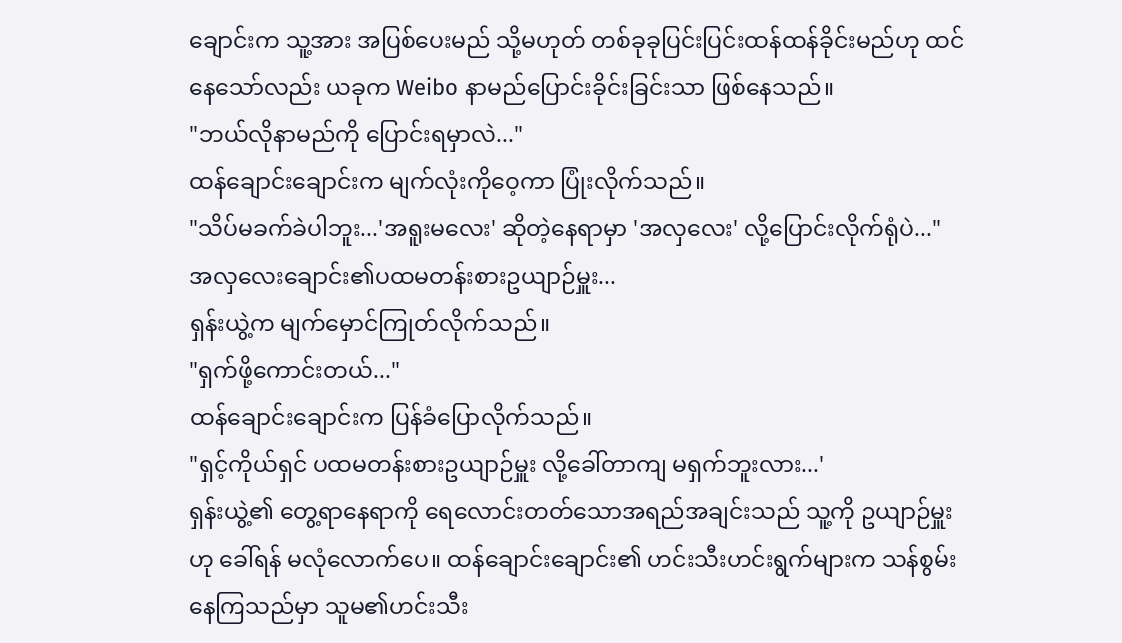ချောင်းက သူ့အား အပြစ်ပေးမည် သို့မဟုတ် တစ်ခုခုပြင်းပြင်းထန်ထန်ခိုင်းမည်ဟု ထင်နေသော်လည်း ယခုက Weibo နာမည်ပြောင်းခိုင်းခြင်းသာ ဖြစ်နေသည်။
"ဘယ်လိုနာမည်ကို ပြောင်းရမှာလဲ..."
ထန်ချောင်းချောင်းက မျက်လုံးကိုဝေ့ကာ ပြုံးလိုက်သည်။
"သိပ်မခက်ခဲပါဘူး...'အရူးမလေး' ဆိုတဲ့နေရာမှာ 'အလှလေး' လို့ပြောင်းလိုက်ရုံပဲ..."
အလှလေးချောင်း၏ပထမတန်းစားဥယျာဉ်မှူး...
ရှန်းယွဲ့က မျက်မှောင်ကြုတ်လိုက်သည်။
"ရှက်ဖို့ကောင်းတယ်..."
ထန်ချောင်းချောင်းက ပြန်ခံပြောလိုက်သည်။
"ရှင့်ကိုယ်ရှင် ပထမတန်းစားဥယျာဉ်မှူး လို့ခေါ်တာကျ မရှက်ဘူးလား...'
ရှန်းယွဲ့၏ တွေ့ရာနေရာကို ရေလောင်းတတ်သောအရည်အချင်းသည် သူ့ကို ဥယျာဉ်မှူးဟု ခေါ်ရန် မလုံလောက်ပေ။ ထန်ချောင်းချောင်း၏ ဟင်းသီးဟင်းရွက်များက သန်စွမ်းနေကြသည်မှာ သူမ၏ဟင်းသီး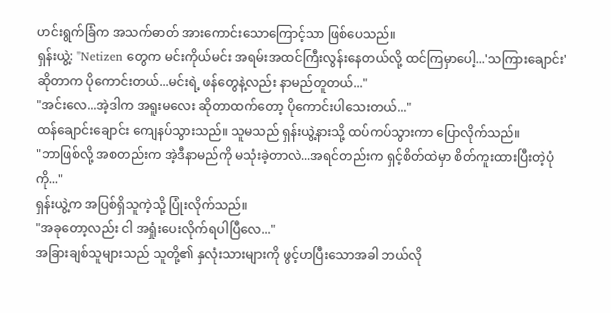ဟင်းရွက်ခြံက အသက်ဓာတ် အားကောင်းသောကြောင့်သာ ဖြစ်ပေသည်။
ရှန်းယွဲ့: "Netizen တွေက မင်းကိုယ်မင်း အရမ်းအထင်ကြီးလွန်းနေတယ်လို့ ထင်ကြမှာပေါ့...'သကြားချောင်း' ဆိုတာက ပိုကောင်းတယ်...မင်းရဲ့ ဖန်တွေနဲ့လည်း နာမည်တူတယ်..."
"အင်းလေ...အဲ့ဒါက အရူးမလေး ဆိုတာထက်တော့ ပိုကောင်းပါသေးတယ်..."
ထန်ချောင်းချောင်း ကျေနပ်သွားသည်။ သူမသည် ရှန်းယွဲ့နားသို့ ထပ်ကပ်သွားကာ ပြောလိုက်သည်။
"ဘာဖြစ်လို့ အစတည်းက အဲ့ဒီနာမည်ကို မသုံးခဲ့တာလဲ...အရင်တည်းက ရှင့်စိတ်ထဲမှာ စိတ်ကူးထားပြီးတဲ့ပုံကို..."
ရှန်းယွဲ့က အပြစ်ရှိသူကဲ့သို့ ပြုံးလိုက်သည်။
"အခုတော့လည်း ငါ အရှုံးပေးလိုက်ရပါပြီလေ..."
အခြားချစ်သူများသည် သူတို့၏ နှလုံးသားများကို ဖွင့်ဟပြီးသောအခါ ဘယ်လို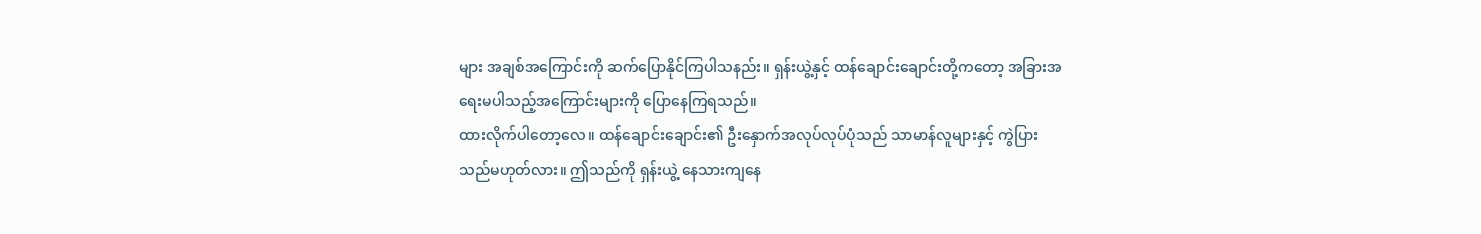များ အချစ်အကြောင်းကို ဆက်ပြောနိုင်ကြပါသနည်း။ ရှန်းယွဲ့နှင့် ထန်ချောင်းချောင်းတို့ကတော့ အခြားအရေးမပါသည့်အကြောင်းများကို ပြောနေကြရသည်။
ထားလိုက်ပါတော့လေ။ ထန်ချောင်းချောင်း၏ ဦးနှောက်အလုပ်လုပ်ပုံသည် သာမာန်လူများနှင့် ကွဲပြားသည်မဟုတ်လား။ ဤသည်ကို ရှန်းယွဲ့ နေသားကျနေ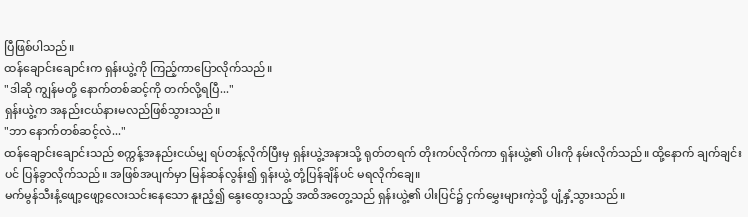ပြီဖြစ်ပါသည်။
ထန်ချောင်းချောင်းက ရှန်းယွဲ့ကို ကြည့်ကာပြောလိုက်သည်။
"ဒါဆို ကျွန်မတို့ နောက်တစ်ဆင့်ကို တက်လို့ရပြီ..."
ရှန်းယွဲ့က အနည်းငယ်နားမလည်ဖြစ်သွားသည်။
"ဘာ နောက်တစ်ဆင့်လဲ..."
ထန်ချောင်းချောင်းသည် စက္ကန့်အနည်းငယ်မျှ ရပ်တန့်လိုက်ပြီးမှ ရှန်းယွဲ့အနားသို့ ရုတ်တရက် တိုးကပ်လိုက်ကာ ရှန်းယွဲ့၏ ပါးကို နမ်းလိုက်သည်။ ထို့နောက် ချက်ချင်းပင် ပြန်ခွာလိုက်သည်။ အဖြစ်အပျက်မှာ မြန်ဆန်လွန်း၍ ရှန်းယွဲ့ တုံ့ပြန်ချိန်ပင် မရလိုက်ချေ။
မက်မွန်သီးနံ့ဖျော့ဖျော့လေးသင်းနေသော နူးညံ့၍ နွေးထွေးသည့် အထိအတွေ့သည် ရှန်းယွဲ့၏ ပါးပြင်၌ ငှက်မွှေးများကဲ့သို့ ပျံ့နှံ့သွားသည်။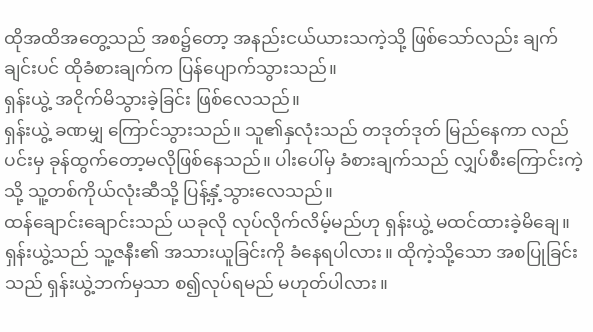ထိုအထိအတွေ့သည် အစ၌တော့ အနည်းငယ်ယားသကဲ့သို့ ဖြစ်သော်လည်း ချက်ချင်းပင် ထိုခံစားချက်က ပြန်ပျောက်သွားသည်။
ရှန်းယွဲ့ အငိုက်မိသွားခဲ့ခြင်း ဖြစ်လေသည်။
ရှန်းယွဲ့ ခဏမျှ ကြောင်သွားသည်။ သူ၏နှလုံးသည် တဒုတ်ဒုတ် မြည်နေကာ လည်ပင်းမှ ခုန်ထွက်တော့မလိုဖြစ်နေသည်။ ပါးပေါ်မှ ခံစားချက်သည် လျှပ်စီးကြောင်းကဲ့သို့ သူ့တစ်ကိုယ်လုံးဆီသို့ ပြန့်နှံ့သွားလေသည်။
ထန်ချောင်းချောင်းသည် ယခုလို လုပ်လိုက်လိမ့်မည်ဟု ရှန်းယွဲ့ မထင်ထားခဲ့မိချေ။
ရှန်းယွဲ့သည် သူ့ဇနီး၏ အသားယူခြင်းကို ခံနေရပါလား။ ထိုကဲ့သို့သော အစပြုခြင်းသည် ရှန်းယွဲ့ဘက်မှသာ စ၍လုပ်ရမည် မဟုတ်ပါလား။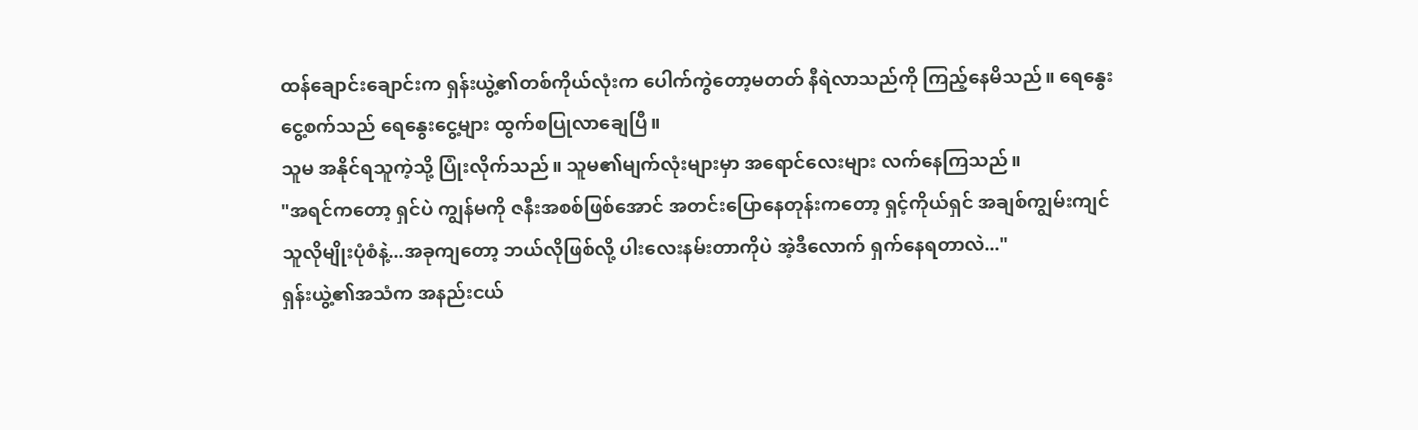ထန်ချောင်းချောင်းက ရှန်းယွဲ့၏တစ်ကိုယ်လုံးက ပေါက်ကွဲတော့မတတ် နီရဲလာသည်ကို ကြည့်နေမိသည်။ ရေနွေးငွေ့စက်သည် ရေနွေးငွေ့များ ထွက်စပြုလာချေပြီ။
သူမ အနိုင်ရသူကဲ့သို့ ပြုံးလိုက်သည်။ သူမ၏မျက်လုံးများမှာ အရောင်လေးများ လက်နေကြသည်။
"အရင်ကတော့ ရှင်ပဲ ကျွန်မကို ဇနီးအစစ်ဖြစ်အောင် အတင်းပြောနေတုန်းကတော့ ရှင့်ကိုယ်ရှင် အချစ်ကျွမ်းကျင်သူလိုမျိုးပုံစံနဲ့...အခုကျတော့ ဘယ်လိုဖြစ်လို့ ပါးလေးနမ်းတာကိုပဲ အဲ့ဒီလောက် ရှက်နေရတာလဲ..."
ရှန်းယွဲ့၏အသံက အနည်းငယ်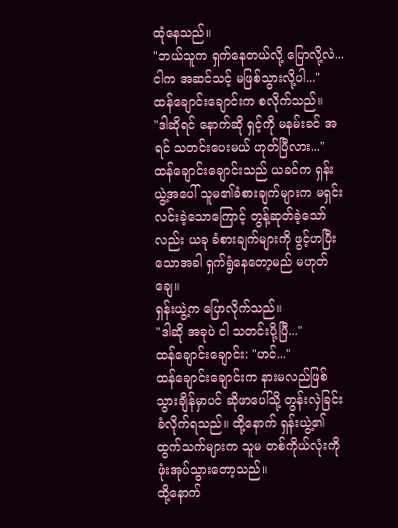ထုံနေသည်။
"ဘယ်သူက ရှက်နေတယ်လို့ ပြောလို့လဲ...ငါက အဆင်သင့် မဖြစ်သွားလို့ပါ..."
ထန်ချောင်းချောင်းက စလိုက်သည်။
"ဒါဆိုရင် နောက်ဆို ရှင့်ကို မနမ်းခင် အရင် သတင်းပေးမယ် ဟုတ်ပြီလား..."
ထန်ချောင်းချောင်းသည် ယခင်က ရှန်းယွဲ့အပေါ် သူမ၏ခံစားချက်များက မရှင်းလင်းခဲ့သောကြောင့် တွန့်ဆုတ်ခဲ့သော်လည်း ယခု ခံစားချက်များကို ဖွင့်ဟပြီးသောအခါ ရှက်ရွံနေတော့မည် မဟုတ်ချေ။
ရှန်းယွဲ့က ပြောလိုက်သည်။
"ဒါဆို အခုပဲ ငါ သတင်းပို့ပြီ..."
ထန်ချောင်းချောင်း: "ဟင်..."
ထန်ချောင်းချောင်းက နားမလည်ဖြစ်သွားချိန်မှာပင် ဆိုဖာပေါ်သို့ တွန်းလှဲခြင်းခံလိုက်ရသည်။ ထို့နောက် ရှန်းယွဲ့၏ ထွက်သက်များက သူမ တစ်ကိုယ်လုံးကို ဖုံးအုပ်သွားတော့သည်။
ထို့နောက်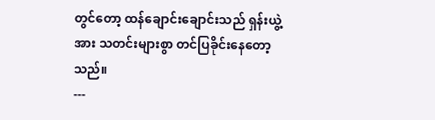တွင်တော့ ထန်ချောင်းချောင်းသည် ရှန်းယွဲ့အား သတင်းများစွာ တင်ပြခိုင်းနေတော့သည်။
---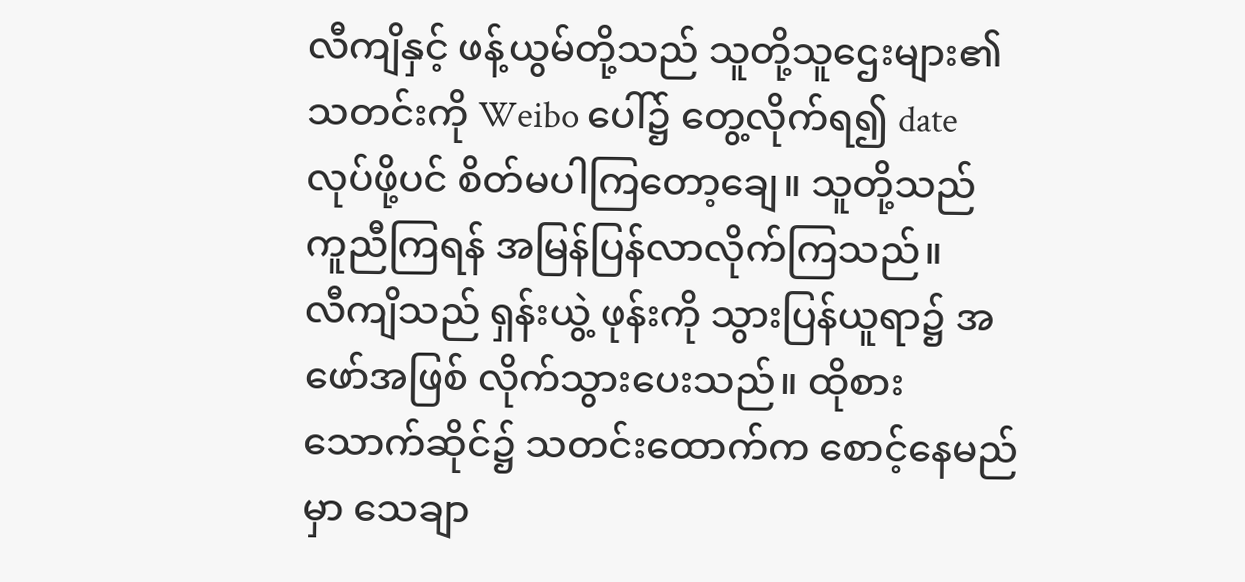လီကျိနှင့် ဖန့်ယွမ်တို့သည် သူတို့သူဌေးများ၏ သတင်းကို Weibo ပေါ်၌ တွေ့လိုက်ရ၍ date လုပ်ဖို့ပင် စိတ်မပါကြတော့ချေ။ သူတို့သည် ကူညီကြရန် အမြန်ပြန်လာလိုက်ကြသည်။
လီကျိသည် ရှန်းယွဲ့ ဖုန်းကို သွားပြန်ယူရာ၌ အဖော်အဖြစ် လိုက်သွားပေးသည်။ ထိုစားသောက်ဆိုင်၌ သတင်းထောက်က စောင့်နေမည်မှာ သေချာ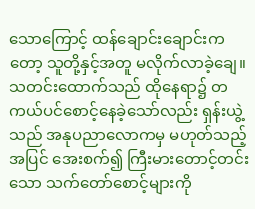သောကြောင့် ထန်ချောင်းချောင်းကတော့ သူတို့နှင့်အတူ မလိုက်လာခဲ့ချေ။
သတင်းထောက်သည် ထိုနေရာ၌ တကယ်ပင်စောင့်နေခဲ့သော်လည်း ရှန်းယွဲ့သည် အနုပညာလောကမှ မဟုတ်သည့်အပြင် အေးစက်၍ ကြီးမားတောင့်တင်းသော သက်တော်စောင့်များကို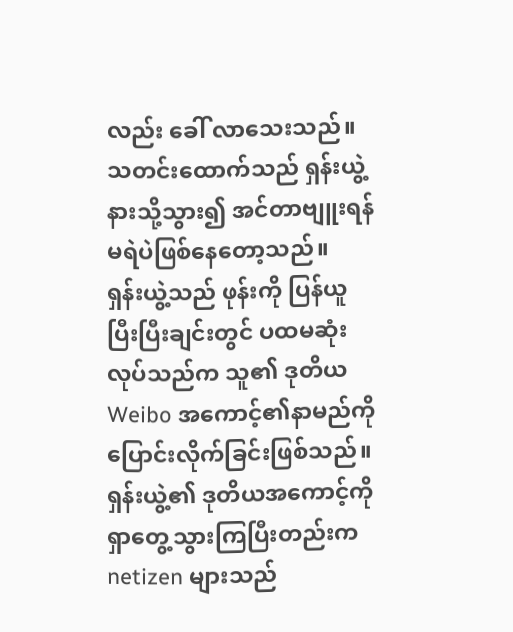လည်း ခေါ် လာသေးသည်။ သတင်းထောက်သည် ရှန်းယွဲ့နားသို့သွား၍ အင်တာဗျူးရန် မရဲပဲဖြစ်နေတော့သည်။
ရှန်းယွဲ့သည် ဖုန်းကို ပြန်ယူပြီးပြီးချင်းတွင် ပထမဆုံးလုပ်သည်က သူ၏ ဒုတိယ Weibo အကောင့်၏နာမည်ကို ပြောင်းလိုက်ခြင်းဖြစ်သည်။
ရှန်းယွဲ့၏ ဒုတိယအကောင့်ကို ရှာတွေ့သွားကြပြီးတည်းက netizen များသည်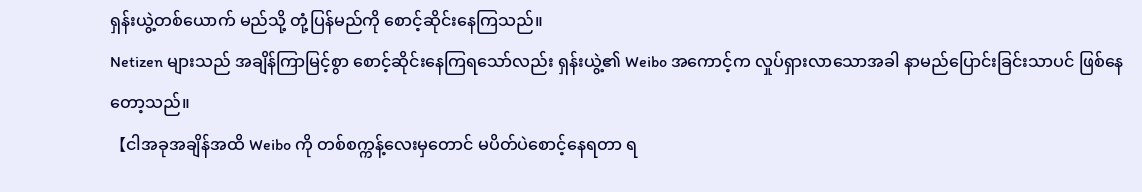ရှန်းယွဲ့တစ်ယောက် မည်သို့ တုံ့ပြန်မည်ကို စောင့်ဆိုင်းနေကြသည်။
Netizen များသည် အချိန်ကြာမြင့်စွာ စောင့်ဆိုင်းနေကြရသော်လည်း ရှန်းယွဲ့၏ Weibo အကောင့်က လှုပ်ရှားလာသောအခါ နာမည်ပြောင်းခြင်းသာပင် ဖြစ်နေတော့သည်။
【ငါအခုအချိန်အထိ Weibo ကို တစ်စက္ကန့်လေးမှတောင် မပိတ်ပဲစောင့်နေရတာ ရ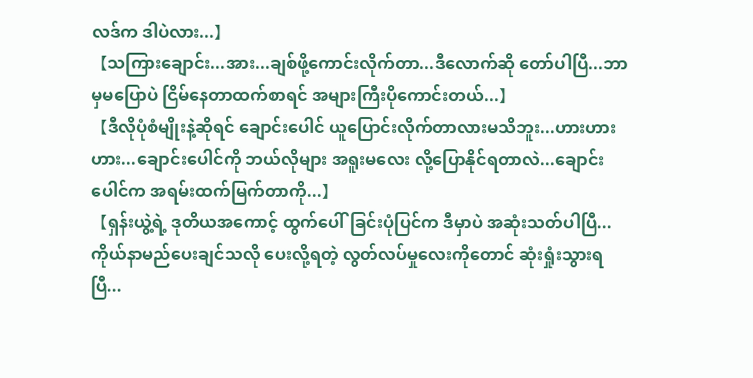လဒ်က ဒါပဲလား...】
【သကြားချောင်း...အား...ချစ်ဖို့ကောင်းလိုက်တာ...ဒီလောက်ဆို တော်ပါပြီ...ဘာမှမပြောပဲ ငြိမ်နေတာထက်စာရင် အများကြီးပိုကောင်းတယ်...】
【ဒီလိုပုံစံမျိုးနဲ့ဆိုရင် ချောင်းပေါင် ယူပြောင်းလိုက်တာလားမသိဘူး...ဟားဟားဟား...ချောင်းပေါင်ကို ဘယ်လိုများ အရူးမလေး လို့ပြောနိုင်ရတာလဲ...ချောင်းပေါင်က အရမ်းထက်မြက်တာကို...】
【ရှန်းယွဲ့ရဲ့ ဒုတိယအကောင့် ထွက်ပေါ်ခြင်းပုံပြင်က ဒီမှာပဲ အဆုံးသတ်ပါပြီ...ကိုယ်နာမည်ပေးချင်သလို ပေးလို့ရတဲ့ လွတ်လပ်မှုလေးကိုတောင် ဆုံးရှုံးသွားရပြီ...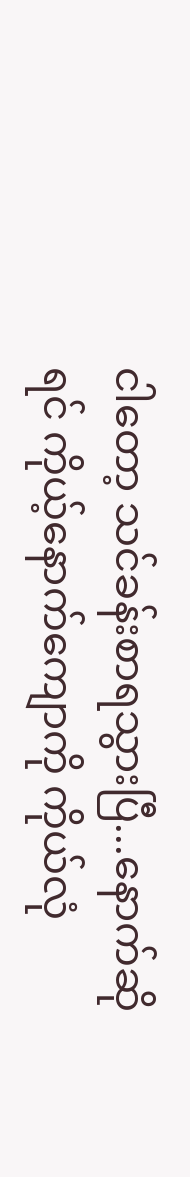ငါတော့ သင်ခန်းစာရသွားပြီ...နောက်ဆိုရင် ကိုယ့်နောက်ကျောကို ကိုယ်လုံ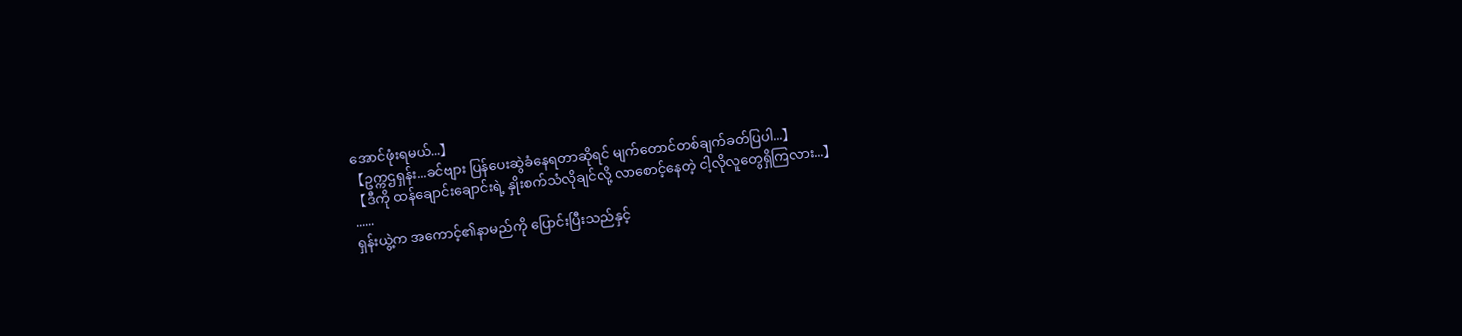အောင်ဖုံးရမယ်...】
【ဥက္ကဌရှန်း...ခင်ဗျား ပြန်ပေးဆွဲခံနေရတာဆိုရင် မျက်တောင်တစ်ချက်ခတ်ပြပါ...】
【ဒီကို ထန်ချောင်းချောင်းရဲ့ နှိုးစက်သံလိုချင်လို့ လာစောင့်နေတဲ့ ငါ့လိုလူတွေရှိကြလား...】
......
ရှန်းယွဲ့က အကောင့်၏နာမည်ကို ပြောင်းပြီးသည်နှင့်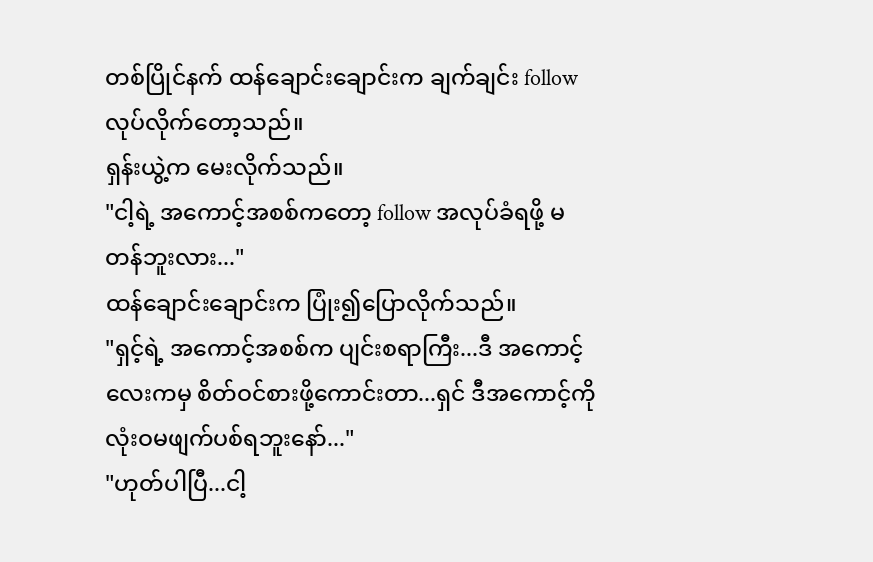တစ်ပြိုင်နက် ထန်ချောင်းချောင်းက ချက်ချင်း follow လုပ်လိုက်တော့သည်။
ရှန်းယွဲ့က မေးလိုက်သည်။
"ငါ့ရဲ့ အကောင့်အစစ်ကတော့ follow အလုပ်ခံရဖို့ မတန်ဘူးလား..."
ထန်ချောင်းချောင်းက ပြုံး၍ပြောလိုက်သည်။
"ရှင့်ရဲ့ အကောင့်အစစ်က ပျင်းစရာကြီး...ဒီ အကောင့်လေးကမှ စိတ်ဝင်စားဖို့ကောင်းတာ...ရှင် ဒီအကောင့်ကို လုံးဝမဖျက်ပစ်ရဘူးနော်..."
"ဟုတ်ပါပြီ...ငါ့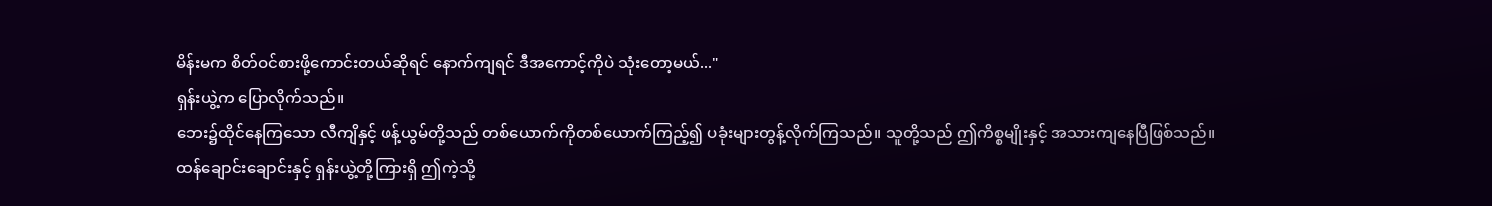မိန်းမက စိတ်ဝင်စားဖို့ကောင်းတယ်ဆိုရင် နောက်ကျရင် ဒီအကောင့်ကိုပဲ သုံးတော့မယ်..."
ရှန်းယွဲ့က ပြောလိုက်သည်။
ဘေး၌ထိုင်နေကြသော လီကျိနှင့် ဖန့်ယွမ်တို့သည် တစ်ယောက်ကိုတစ်ယောက်ကြည့်၍ ပခုံးများတွန့်လိုက်ကြသည်။ သူတို့သည် ဤကိစ္စမျိုးနှင့် အသားကျနေပြီဖြစ်သည်။
ထန်ချောင်းချောင်းနှင့် ရှန်းယွဲ့တို့ကြားရှိ ဤကဲ့သို့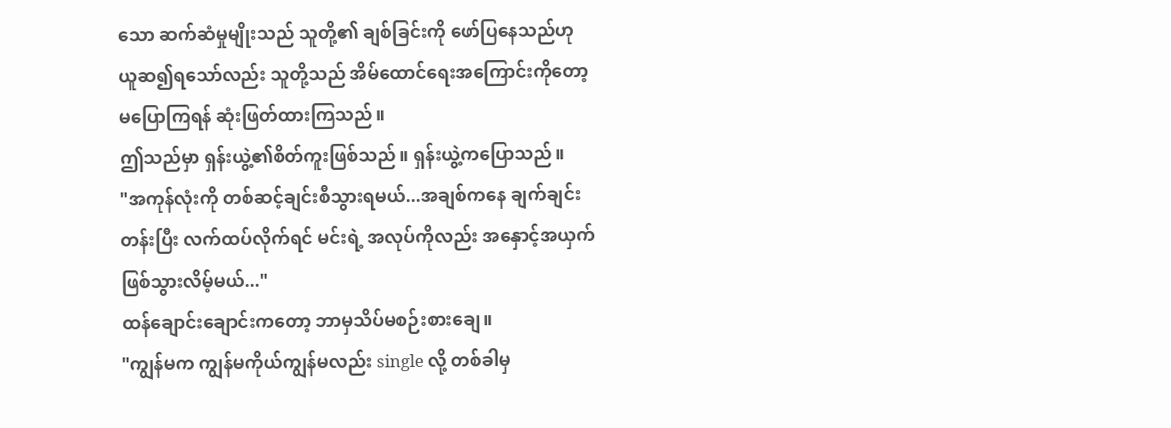သော ဆက်ဆံမှုမျိုးသည် သူတို့၏ ချစ်ခြင်းကို ဖော်ပြနေသည်ဟု ယူဆ၍ရသော်လည်း သူတို့သည် အိမ်ထောင်ရေးအကြောင်းကိုတော့ မပြောကြရန် ဆုံးဖြတ်ထားကြသည်။
ဤသည်မှာ ရှန်းယွဲ့၏စိတ်ကူးဖြစ်သည်။ ရှန်းယွဲ့ကပြောသည်။
"အကုန်လုံးကို တစ်ဆင့်ချင်းစီသွားရမယ်...အချစ်ကနေ ချက်ချင်း တန်းပြီး လက်ထပ်လိုက်ရင် မင်းရဲ့ အလုပ်ကိုလည်း အနှောင့်အယှက်ဖြစ်သွားလိမ့်မယ်..."
ထန်ချောင်းချောင်းကတော့ ဘာမှသိပ်မစဉ်းစားချေ။
"ကျွန်မက ကျွန်မကိုယ်ကျွန်မလည်း single လို့ တစ်ခါမှ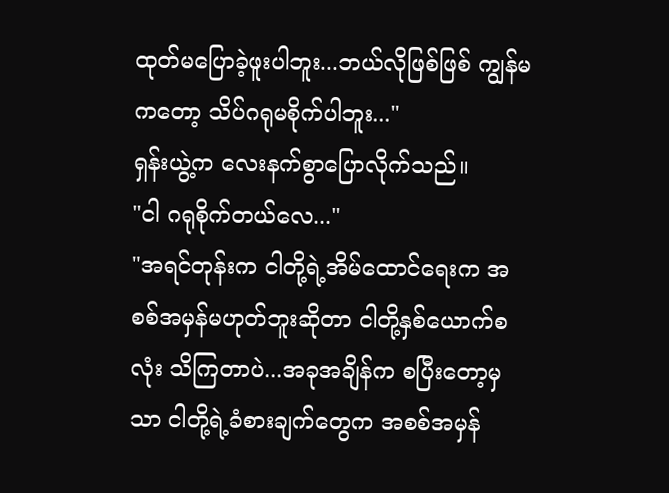ထုတ်မပြောခဲ့ဖူးပါဘူး...ဘယ်လိုဖြစ်ဖြစ် ကျွန်မကတော့ သိပ်ဂရုမစိုက်ပါဘူး..."
ရှန်းယွဲ့က လေးနက်စွာပြောလိုက်သည်။
"ငါ ဂရုစိုက်တယ်လေ..."
"အရင်တုန်းက ငါတို့ရဲ့အိမ်ထောင်ရေးက အစစ်အမှန်မဟုတ်ဘူးဆိုတာ ငါတို့နှစ်ယောက်စလုံး သိကြတာပဲ...အခုအချိန်က စပြီးတော့မှသာ ငါတို့ရဲ့ခံစားချက်တွေက အစစ်အမှန်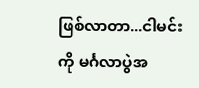ဖြစ်လာတာ...ငါမင်းကို မင်္ဂလာပွဲအ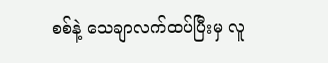စစ်နဲ့ သေချာလက်ထပ်ပြီးမှ လူ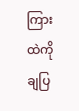ကြားထဲကို ချပြ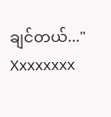ချင်တယ်..."
Xxxxxxxx